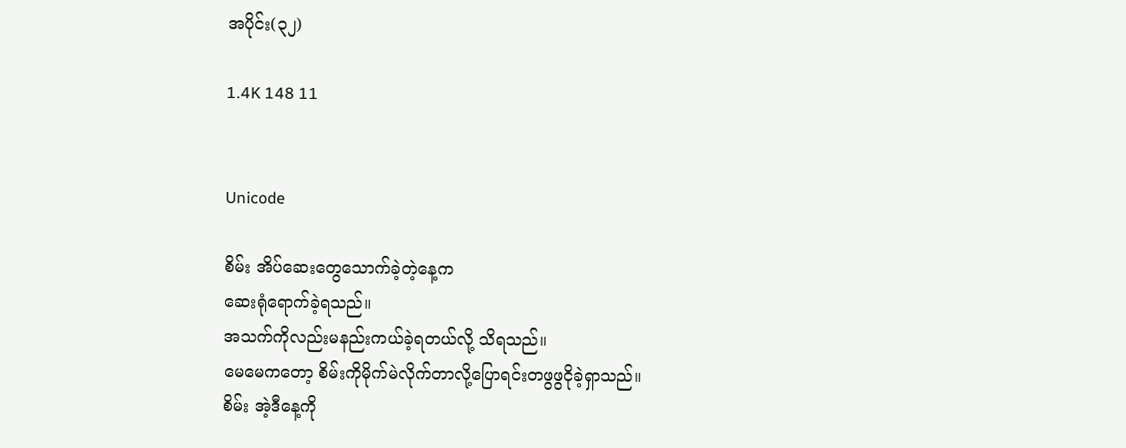အပိုင်း(၃၂)

1.4K 148 11


Unicode

စိမ်း အိပ်ဆေးတွေသောက်ခဲ့တဲ့နေ့က
ဆေးရုံရောက်ခဲ့ရသည်။
အသက်ကိုလည်းမနည်းကယ်ခဲ့ရတယ်လို့ သိရသည်။
မေမေကတော့ စိမ်းကိုမိုက်မဲလိုက်တာလို့ပြောရင်းတဖွဖွငိုခဲ့ရှာသည်။
စိမ်း အဲ့ဒီနေ့ကို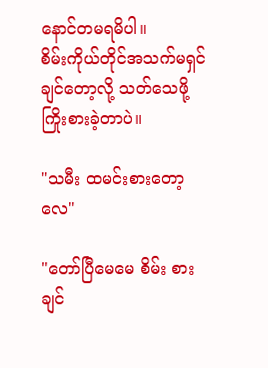နောင်တမရမိပါ။
စိမ်းကိုယ်တိုင်အသက်မရှင်ချင်တော့လို့ သတ်သေဖို့ကြိုးစားခဲ့တာပဲ။

"သမီး ထမင်းစားတော့လေ"

"တော်ပြီမေမေ စိမ်း စားချင်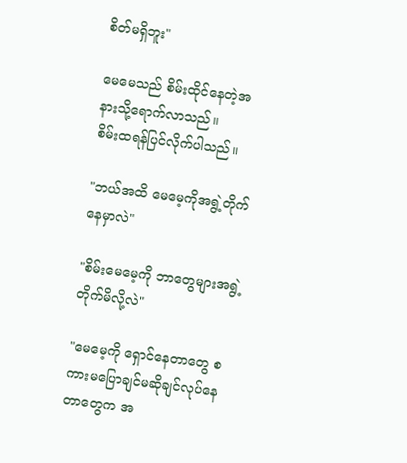စိတ်မရှိဘူး"

မေမေသည် စိမ်းထိုင်နေတဲ့အနားသို့ရောက်လာသည်။
စိမ်းထရန်ပြင်လိုက်ပါသည်။

"ဘယ်အထိ မေမေ့ကိုအရွဲ့တိုက်နေမှာလဲ"

"စိမ်းမေမေ့ကို ဘာတွေများအရွဲ့တိုက်မိလို့လဲ"

"မေမေ့ကို ရှောင်နေတာတွေ စကားမပြောချင်မဆိုချင်လုပ်နေတာတွေက အ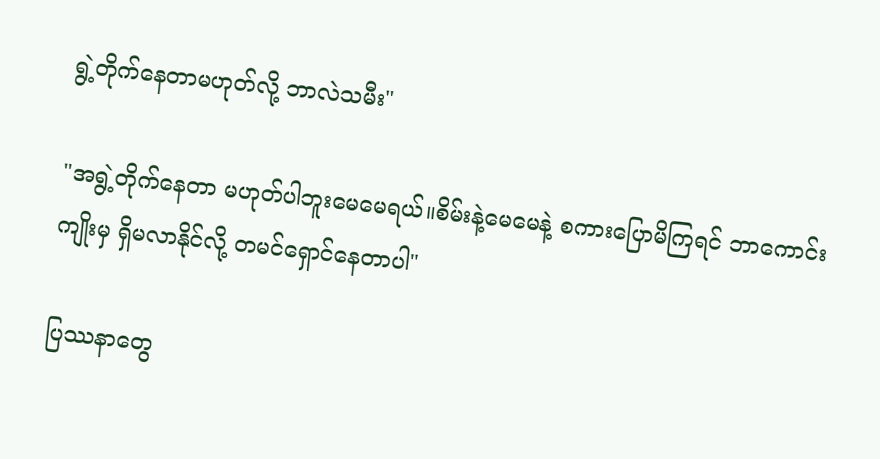ရွဲ့တိုက်နေတာမဟုတ်လို့ ဘာလဲသမီး"

"အရွဲ့တိုက်နေတာ မဟုတ်ပါဘူးမေမေရယ်။စိမ်းနဲ့မေမေနဲ့ စကားပြောမိကြရင် ဘာကောင်းကျိုးမှ ရှိမလာနိုင်လို့ တမင်ရှောင်နေတာပါ"

ပြဿနာတွေ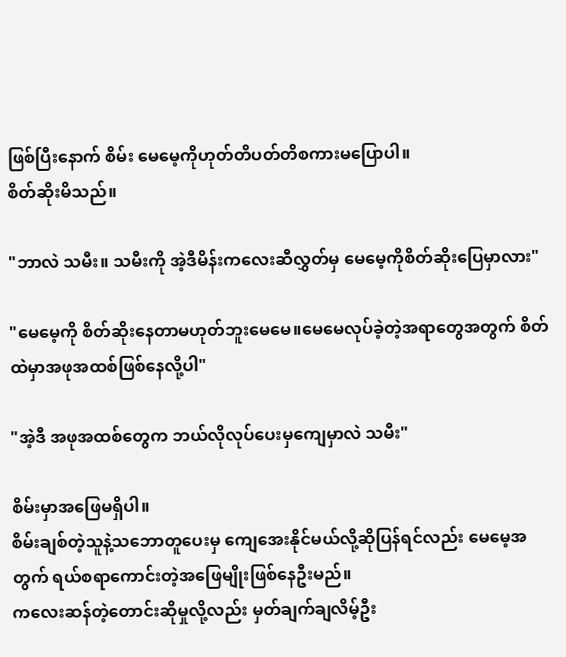ဖြစ်ပြီးနောက် စိမ်း မေမေ့ကိုဟုတ်တိပတ်တိစကားမပြောပါ။
စိတ်ဆိုးမိသည်။

"ဘာလဲ သမီး။ သမီးကို အဲ့ဒီမိန်းကလေးဆီလွှတ်မှ မေမေ့ကိုစိတ်ဆိုးပြေမှာလား"

"မေမေ့ကို စိတ်ဆိုးနေတာမဟုတ်ဘူးမေမေ။မေမေလုပ်ခဲ့တဲ့အရာတွေအတွက် စိတ်ထဲမှာအဖုအထစ်ဖြစ်နေလို့ပါ"

"အဲ့ဒီ အဖုအထစ်တွေက ဘယ်လိုလုပ်ပေးမှကျေမှာလဲ သမီး"

စိမ်းမှာအဖြေမရှိပါ။
စိမ်းချစ်တဲ့သူနဲ့သဘောတူပေးမှ ကျေအေးနိုင်မယ်လို့ဆိုပြန်ရင်လည်း မေမေ့အတွက် ရယ်စရာကောင်းတဲ့အဖြေမျိုးဖြစ်နေဦးမည်။
ကလေးဆန်တဲ့တောင်းဆိုမှုလို့လည်း မှတ်ချက်ချလိမ့်ဦး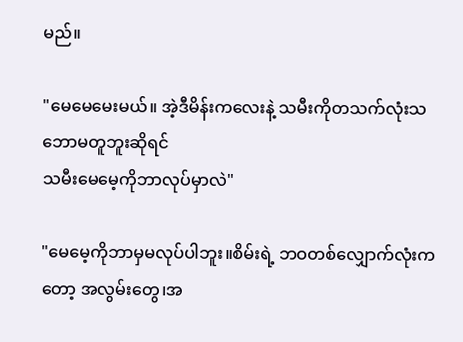မည်။

"မေမေမေးမယ်။ အဲ့ဒီမိန်းကလေးနဲ့ သမီးကိုတသက်လုံးသဘောမတူဘူးဆိုရင်
သမီးမေမေ့ကိုဘာလုပ်မှာလဲ"

"မေမေ့ကိုဘာမှမလုပ်ပါဘူး။စိမ်းရဲ့ ဘဝတစ်လျှောက်လုံးကတော့ အလွမ်းတွေ၊အ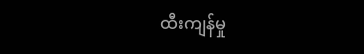ထီးကျန်မှု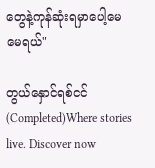တွေနဲ့ကုန်ဆုံးရမှာပေါ့မေမေရယ်"

တွယ်နှောင်ရစ်ငင်(Completed)Where stories live. Discover now